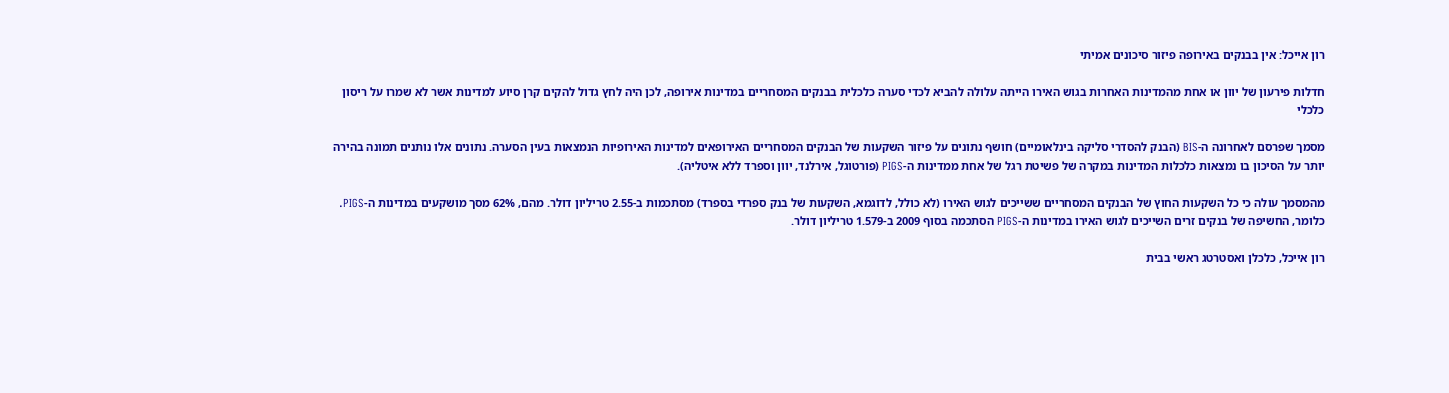רון אייכל: אין בבנקים באירופה פיזור סיכונים אמיתי

חדלות פירעון של יוון או אחת מהמדינות האחרות בגוש האירו הייתה עלולה להביא לכדי סערה כלכלית בבנקים המסחריים במדינות אירופה, לכן היה לחץ גדול להקים קרן סיוע למדינות אשר לא שמרו על ריסון כלכלי

מסמך שפרסם לאחרונה ה-BIS (הבנק להסדרי סליקה בינלאומיים) חושף נתונים על פיזור השקעות של הבנקים המסחריים האירופאים למדינות האירופיות הנמצאות בעין הסערה. נתונים אלו נותנים תמונה בהירה יותר על הסיכון בו נמצאות כלכלות המדינות במקרה של פשיטת רגל של אחת ממדינות ה-PIGS (פורטוגל, אירלנד, יוון וספרד ללא איטליה).

מהמסמך עולה כי כל השקעות החוץ של הבנקים המסחריים ששייכים לגוש האירו (לא כולל, לדוגמא, השקעות של בנק ספרדי בספרד) מסתכמות ב-2.55 טריליון דולר. מהם, 62% מסך מושקעים במדינות ה-PIGS. כלומר, החשיפה של בנקים זרים השייכים לגוש האירו במדינות ה-PIGS הסתכמה בסוף 2009 ב-1.579 טריליון דולר.

רון אייכל, כלכלן ואסטרטג ראשי בבית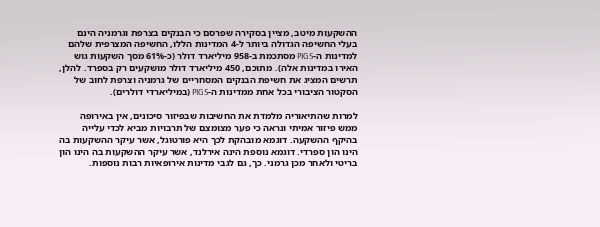ההשקעות מיטב, מציין בסקירה שפרסם כי הבנקים בצרפת וגרמניה הינם בעלי החשיפה הגדולה ביותר ל-4 המדינות הללו, החשיפה המצרפית שלהם למדינות ה-PIGS מסתכמת ב-958 מיליארד דולר (כ-61% מסך השקעות גוש האירו במדינות אלה). מתוכם, 450 מיליארד דולר מושקעים רק בספרד. להלן, תרשים המציג את חשיפת הבנקים המסחריים של גרמניה וצרפת לחוב של הסקטור הציבורי בכל אחת ממדינות ה-PIGS (במיליארדי דולרים).

למרות שהתיאוריה מלמדת את החשיבות שבפיזור סיכונים, אין באירופה ממש פיזור אמיתי ונראה כי פער מצומצם של תרבויות מביא לכדי עלייה בהיקף ההשקעה. דוגמא מובהקת לכך היא פורטוגל, אשר עיקר ההשקעות בה הינו הון ספרדי. דוגמא נוספת הינה אירלנד, אשר עיקר ההשקעות בה הינו הון בריטי ולאחר מכן גרמני. כך, גם לגבי מדינות אירופאיות רבות נוספות.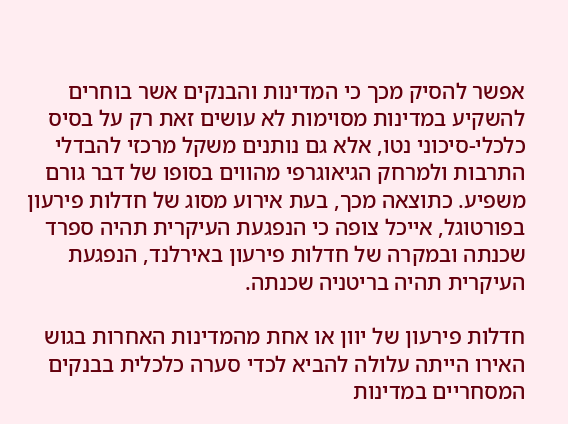אפשר להסיק מכך כי המדינות והבנקים אשר בוחרים להשקיע במדינות מסוימות לא עושים זאת רק על בסיס כלכלי-סיכוני נטו, אלא גם נותנים משקל מרכזי להבדלי התרבות ולמרחק הגיאוגרפי מהווים בסופו של דבר גורם משפיע. כתוצאה מכך, בעת אירוע מסוג של חדלות פירעון בפורטוגל, אייכל צופה כי הנפגעת העיקרית תהיה ספרד שכנתה ובמקרה של חדלות פירעון באירלנד, הנפגעת העיקרית תהיה בריטניה שכנתה.

חדלות פירעון של יוון או אחת מהמדינות האחרות בגוש האירו הייתה עלולה להביא לכדי סערה כלכלית בבנקים המסחריים במדינות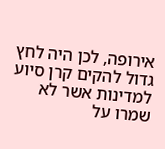אירופה, לכן היה לחץ גדול להקים קרן סיוע למדינות אשר לא שמרו על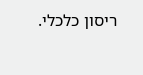ריסון כלכלי.